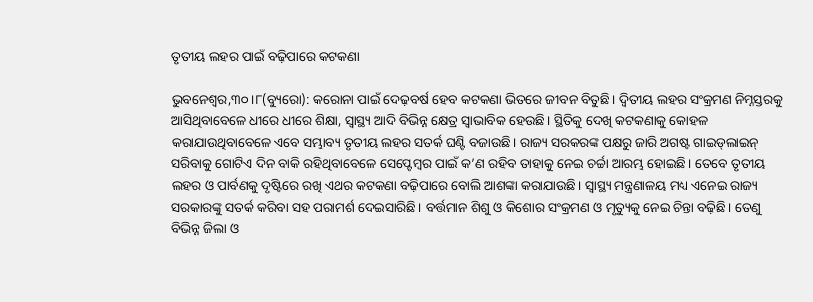ତୃତୀୟ ଲହର ପାଇଁ ବଢ଼ିପାରେ କଟକଣା

ଭୁବନେଶ୍ୱର,୩୦।୮(ବ୍ୟୁରୋ): କରୋନା ପାଇଁ ଦେଢ଼ବର୍ଷ ହେବ କଟକଣା ଭିତରେ ଜୀବନ ବିତୁଛି। ଦ୍ୱିତୀୟ ଲହର ସଂକ୍ରମଣ ନିମ୍ନସ୍ତରକୁ ଆସିଥିବାବେଳେ ଧୀରେ ଧୀରେ ଶିକ୍ଷା, ସ୍ବାସ୍ଥ୍ୟ ଆଦି ବିଭିନ୍ନ କ୍ଷେତ୍ର ସ୍ବାଭାବିକ ହେଉଛି। ସ୍ଥିତିକୁ ଦେଖି କଟକଣାକୁ କୋହଳ କରାଯାଉଥିବାବେଳେ ଏବେ ସମ୍ଭାବ୍ୟ ତୃତୀୟ ଲହର ସତର୍କ ଘଣ୍ଟି ବଜାଉଛି। ରାଜ୍ୟ ସରକରଙ୍କ ପକ୍ଷରୁ ଜାରି ଅଗଷ୍ଟ ଗାଇଡ୍‌ଲାଇନ୍‌ ସରିବାକୁ ଗୋଟିଏ ଦିନ ବାକି ରହିଥିବାବେଳେ ସେପ୍ଟେମ୍ବର ପାଇଁ କ’ଣ ରହିବ ତାହାକୁ ନେଇ ଚର୍ଚ୍ଚା ଆରମ୍ଭ ହୋଇଛି। ତେବେ ତୃତୀୟ ଲହର ଓ ପାର୍ବଣକୁ ଦୃଷ୍ଟିରେ ରଖି ଏଥର କଟକଣା ବଢ଼ିପାରେ ବୋଲି ଆଶଙ୍କା କରାଯାଉଛି। ସ୍ବାସ୍ଥ୍ୟ ମନ୍ତ୍ରଣାଳୟ ମଧ୍ୟ ଏନେଇ ରାଜ୍ୟ ସରକାରଙ୍କୁ ସତର୍କ କରିବା ସହ ପରାମର୍ଶ ଦେଇସାରିଛି। ବର୍ତ୍ତମାନ ଶିଶୁ ଓ କିଶୋର ସଂକ୍ରମଣ ଓ ମୃତ୍ୟୁକୁ ନେଇ ଚିନ୍ତା ବଢ଼ିଛି। ତେଣୁ ବିଭିନ୍ନ ଜିଲା ଓ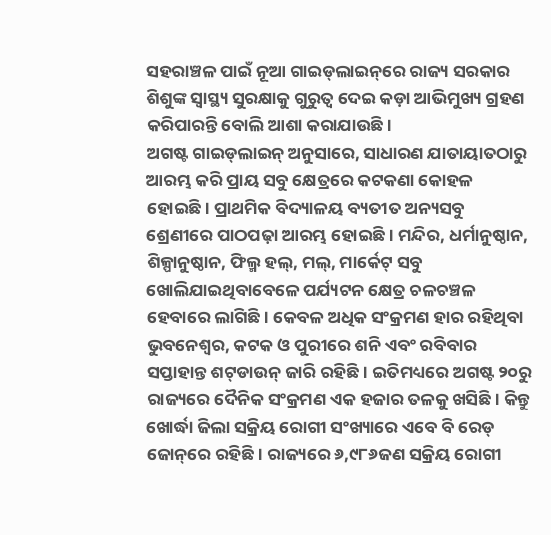ସହରାଞ୍ଚଳ ପାଇଁ ନୂଆ ଗାଇଡ୍‌ଲାଇନ୍‌ରେ ରାଜ୍ୟ ସରକାର ଶିଶୁଙ୍କ ସ୍ବାସ୍ଥ୍ୟ ସୁରକ୍ଷାକୁ ଗୁରୁତ୍ୱ ଦେଇ କଡ଼ା ଆଭିମୁଖ୍ୟ ଗ୍ରହଣ କରିପାରନ୍ତି ବୋଲି ଆଶା କରାଯାଉଛି।
ଅଗଷ୍ଟ ଗାଇଡ୍‌ଲାଇନ୍‌ ଅନୁସାରେ, ସାଧାରଣ ଯାତାୟାତଠାରୁ ଆରମ୍ଭ କରି ପ୍ରାୟ ସବୁ କ୍ଷେତ୍ରରେ କଟକଣା କୋହଳ ହୋଇଛି। ପ୍ରାଥମିକ ବିଦ୍ୟାଳୟ ବ୍ୟତୀତ ଅନ୍ୟସବୁ ଶ୍ରେଣୀରେ ପାଠପଢ଼ା ଆରମ୍ଭ ହୋଇଛି। ମନ୍ଦିର, ଧର୍ମାନୁଷ୍ଠାନ, ଶିଳ୍ପାନୁଷ୍ଠାନ, ଫିଲ୍ମ ହଲ୍‌, ମଲ୍‌, ମାର୍କେଟ୍‌ ସବୁ ଖୋଲିଯାଇଥିବାବେଳେ ପର୍ଯ୍ୟଟନ କ୍ଷେତ୍ର ଚଳଚଞ୍ଚଳ ହେବାରେ ଲାଗିଛି। କେବଳ ଅଧିକ ସଂକ୍ରମଣ ହାର ରହିଥିବା ଭୁବନେଶ୍ୱର, କଟକ ଓ ପୁରୀରେ ଶନି ଏବଂ ରବିବାର ସପ୍ତାହାନ୍ତ ଶଟ୍‌ଡାଉନ୍‌ ଜାରି ରହିଛି। ଇତିମଧ୍ୟରେ ଅଗଷ୍ଟ ୨୦ରୁ ରାଜ୍ୟରେ ଦୈନିକ ସଂକ୍ରମଣ ଏକ ହଜାର ତଳକୁ ଖସିଛି। କିନ୍ତୁ ଖୋର୍ଦ୍ଧା ଜିଲା ସକ୍ରିୟ ରୋଗୀ ସଂଖ୍ୟାରେ ଏବେ ବି ରେଡ୍‌ ଜୋନ୍‌ରେ ରହିଛି। ରାଜ୍ୟରେ ୬,୯୮୬ଜଣ ସକ୍ରିୟ ରୋଗୀ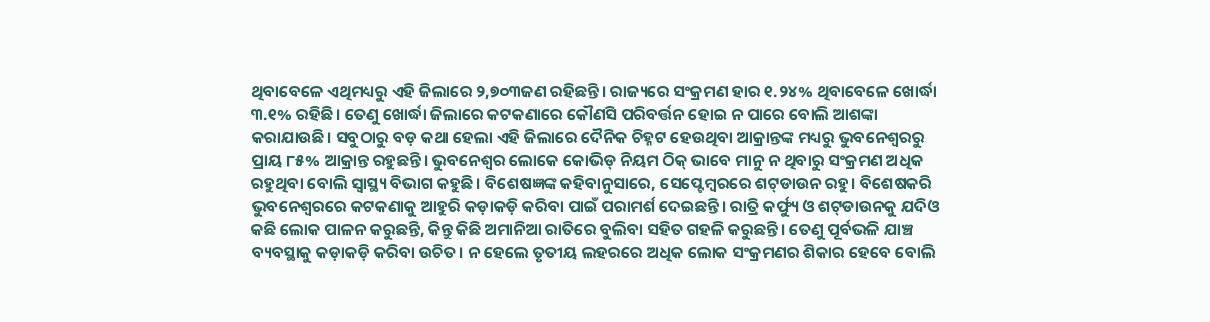ଥିବାବେଳେ ଏଥିମଧ୍ୟରୁ ଏହି ଜିଲାରେ ୨,୭୦୩ଜଣ ରହିଛନ୍ତି। ରାଜ୍ୟରେ ସଂକ୍ରମଣ ହାର ୧.୨୪% ଥିବାବେଳେ ଖୋର୍ଦ୍ଧା ୩.୧% ରହିଛି। ତେଣୁ ଖୋର୍ଦ୍ଧା ଜିଲାରେ କଟକଣାରେ କୌଣସି ପରିବର୍ତ୍ତନ ହୋଇ ନ ପାରେ ବୋଲି ଆଶଙ୍କା କରାଯାଉଛି। ସବୁଠାରୁ ବଡ଼ କଥା ହେଲା ଏହି ଜିଲାରେ ଦୈନିକ ଚିହ୍ନଟ ହେଉଥିବା ଆକ୍ରାନ୍ତଙ୍କ ମଧ୍ୟରୁ ଭୁବନେଶ୍ୱରରୁ ପ୍ରାୟ ୮୫% ଆକ୍ରାନ୍ତ ରହୁଛନ୍ତି। ଭୁବନେଶ୍ୱର ଲୋକେ କୋଭିଡ୍‌ ନିୟମ ଠିକ୍‌ ଭାବେ ମାନୁ ନ ଥିବାରୁ ସଂକ୍ରମଣ ଅଧିକ ରହୁଥିବା ବୋଲି ସ୍ବାସ୍ଥ୍ୟ ବିଭାଗ କହୁଛି। ବିଶେଷଜ୍ଞଙ୍କ କହିବାନୁସାରେ, ସେପ୍ଟେମ୍ବରରେ ଶଟ୍‌ଡାଉନ ରହୁ। ବିଶେଷକରି ଭୁବନେଶ୍ୱରରେ କଟକଣାକୁ ଆହୁରି କଡ଼ାକଡ଼ି କରିବା ପାଇଁ ପରାମର୍ଶ ଦେଇଛନ୍ତି। ରାତ୍ରି କର୍ଫ୍ୟୁ ଓ ଶଟ୍‌ଡାଉନକୁ ଯଦିଓ କଛି ଲୋକ ପାଳନ କରୁଛନ୍ତି, କିନ୍ତୁ କିଛି ଅମାନିଆ ରାତିରେ ବୁଲିବା ସହିତ ଗହଳି କରୁଛନ୍ତି। ତେଣୁ ପୂର୍ବଭଳି ଯାଞ୍ଚ ବ୍ୟବସ୍ଥାକୁ କଡ଼ାକଡ଼ି କରିବା ଉଚିତ। ନ ହେଲେ ତୃତୀୟ ଲହରରେ ଅଧିକ ଲୋକ ସଂକ୍ରମଣର ଶିକାର ହେବେ ବୋଲି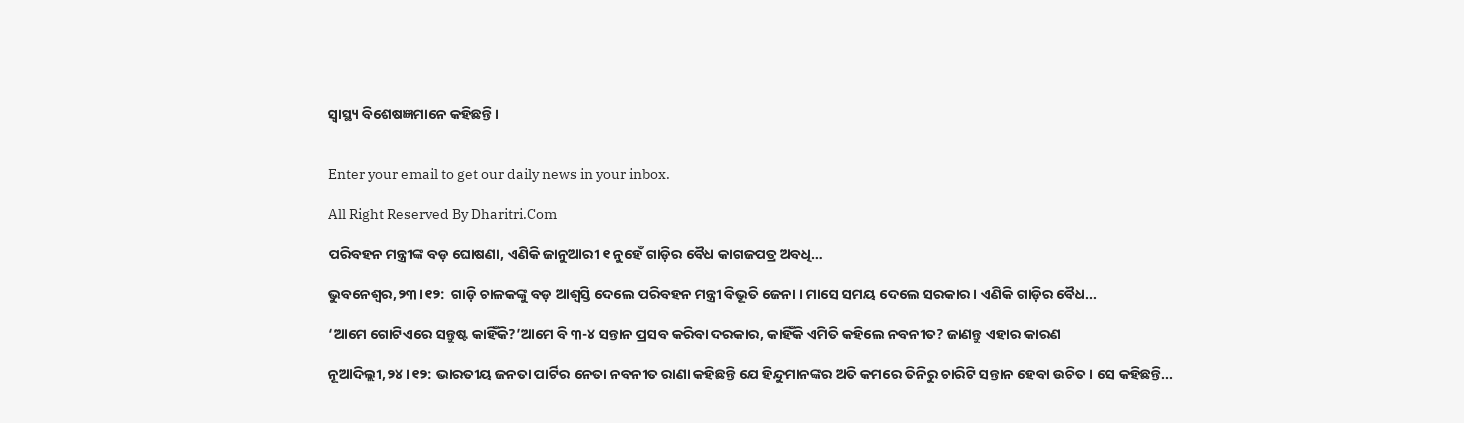ସ୍ବାସ୍ଥ୍ୟ ବିଶେଷଜ୍ଞମାନେ କହିଛନ୍ତି।


Enter your email to get our daily news in your inbox.

All Right Reserved By Dharitri.Com

ପରିବହନ ମନ୍ତ୍ରୀଙ୍କ ବଡ଼ ଘୋଷଣା, ଏଣିକି ଜାନୁଆରୀ ୧ ନୁହେଁ ଗାଡ଼ିର ବୈଧ କାଗଜପତ୍ର ଅବଧି…

ଭୁବନେଶ୍ୱର,୨୩।୧୨:  ଗାଡ଼ି ଚାଳକଙ୍କୁ ବଡ଼ ଆଶ୍ବସ୍ତି ଦେଲେ ପରିବହନ ମନ୍ତ୍ରୀ ବିଭୂତି ଜେନା । ମାସେ ସମୟ ଦେଲେ ସରକାର । ଏଣିକି ଗାଡ଼ିର ବୈଧ...

‘ଆମେ ଗୋଟିଏରେ ସନ୍ତୁଷ୍ଟ କାହିଁକି?’ଆମେ ବି ୩-୪ ସନ୍ତାନ ପ୍ରସବ କରିବା ଦରକାର, କାହିଁକି ଏମିତି କହିଲେ ନବନୀତ? ଜାଣନ୍ତୁ ଏହାର କାରଣ

ନୂଆଦିଲ୍ଲୀ,୨୪।୧୨: ଭାରତୀୟ ଜନତା ପାର୍ଟିର ନେତା ନବନୀତ ରାଣା କହିଛନ୍ତି ଯେ ହିନ୍ଦୁମାନଙ୍କର ଅତି କମରେ ତିନିରୁ ଚାରିଟି ସନ୍ତାନ ହେବା ଉଚିତ। ସେ କହିଛନ୍ତି...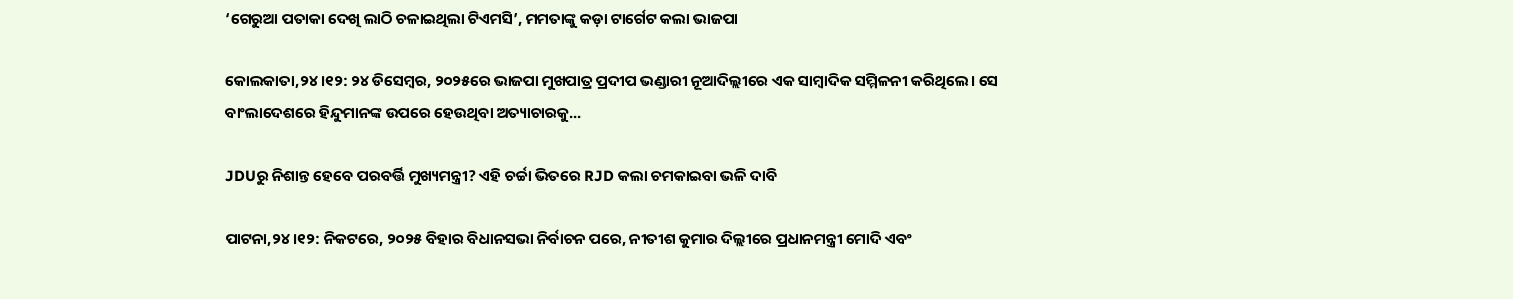‘ଗେରୁଆ ପତାକା ଦେଖି ଲାଠି ଚଳାଇଥିଲା ଟିଏମସି’, ମମତାଙ୍କୁ କଡ଼ା ଟାର୍ଗେଟ କଲା ଭାଜପା

କୋଲକାତା,୨୪।୧୨: ୨୪ ଡିସେମ୍ବର, ୨୦୨୫ରେ ଭାଜପା ମୁଖପାତ୍ର ପ୍ରଦୀପ ଭଣ୍ଡାରୀ ନୂଆଦିଲ୍ଲୀରେ ଏକ ସାମ୍ବାଦିକ ସମ୍ମିଳନୀ କରିଥିଲେ। ସେ ବାଂଲାଦେଶରେ ହିନ୍ଦୁମାନଙ୍କ ଉପରେ ହେଉଥିବା ଅତ୍ୟାଚାରକୁ...

JDUରୁ ନିଶାନ୍ତ ହେବେ ପରବର୍ତ୍ତି ମୁଖ୍ୟମନ୍ତ୍ରୀ? ଏହି ଚର୍ଚ୍ଚା ଭିତରେ RJD କଲା ଚମକାଇବା ଭଳି ଦାବି

ପାଟନା,୨୪।୧୨: ନିକଟରେ, ୨୦୨୫ ବିହାର ବିଧାନସଭା ନିର୍ବାଚନ ପରେ, ନୀତୀଶ କୁମାର ଦିଲ୍ଲୀରେ ପ୍ରଧାନମନ୍ତ୍ରୀ ମୋଦି ଏବଂ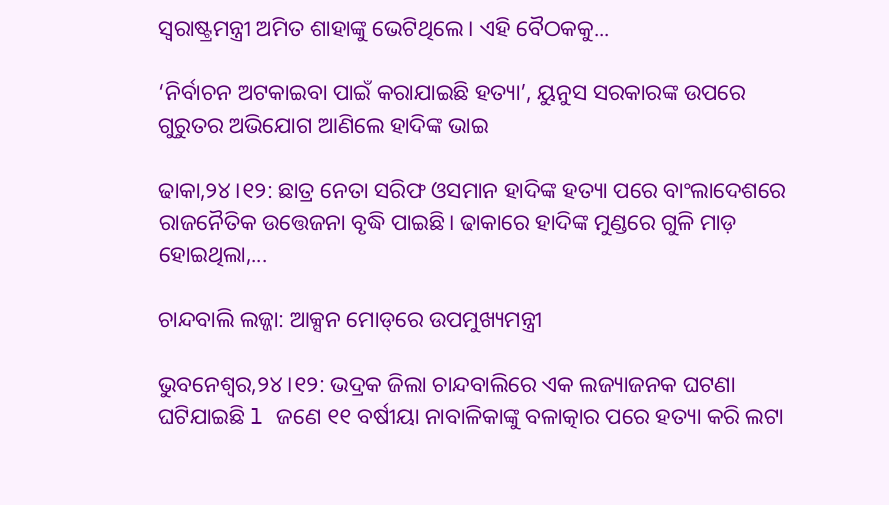ସ୍ବରାଷ୍ଟ୍ରମନ୍ତ୍ରୀ ଅମିତ ଶାହାଙ୍କୁ ଭେଟିଥିଲେ। ଏହି ବୈଠକକୁ...

‘ନିର୍ବାଚନ ଅଟକାଇବା ପାଇଁ କରାଯାଇଛି ହତ୍ୟା’, ୟୁନୁସ ସରକାରଙ୍କ ଉପରେ ଗୁରୁତର ଅଭିଯୋଗ ଆଣିଲେ ହାଦିଙ୍କ ଭାଇ

ଢାକା,୨୪।୧୨: ଛାତ୍ର ନେତା ସରିଫ ଓସମାନ ହାଦିଙ୍କ ହତ୍ୟା ପରେ ବାଂଲାଦେଶରେ ରାଜନୈତିକ ଉତ୍ତେଜନା ବୃଦ୍ଧି ପାଇଛି। ଢାକାରେ ହାଦିଙ୍କ ମୁଣ୍ଡରେ ଗୁଳି ମାଡ଼ ହୋଇଥିଲା,...

ଚାନ୍ଦବାଲି ଲଜ୍ଜା: ଆକ୍ସନ ମୋଡ୍‌ରେ ଉପମୁଖ୍ୟମନ୍ତ୍ରୀ

ଭୁବନେଶ୍ୱର,୨୪।୧୨: ଭଦ୍ରକ ଜିଲା ଚାନ୍ଦବାଲିରେ ଏକ ଲଜ୍ୟାଜନକ ଘଟଣା ଘଟିଯାଇଛି l ଜଣେ ୧୧ ବର୍ଷୀୟା ନାବାଳିକାଙ୍କୁ ବଳାତ୍କାର ପରେ ହତ୍ୟା କରି ଲଟା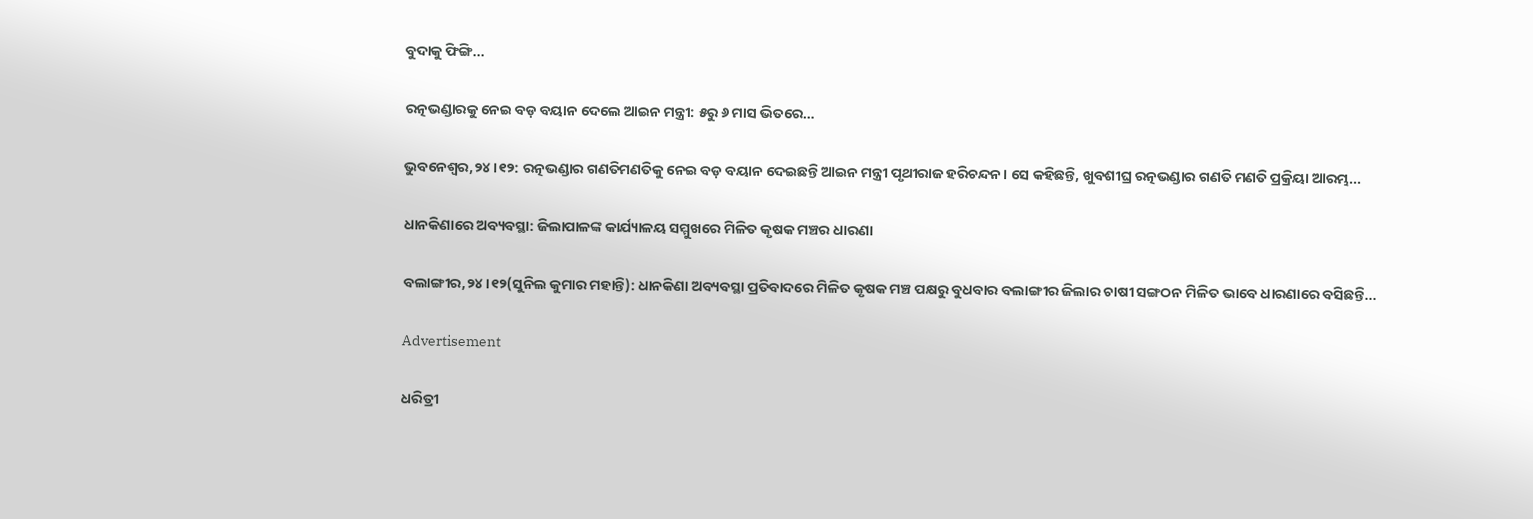ବୁଦାକୁ ଫିଙ୍ଗି...

ରତ୍ନଭଣ୍ଡାରକୁ ନେଇ ବଡ଼ ବୟାନ ଦେଲେ ଆଇନ ମନ୍ତ୍ରୀ: ୫ରୁ ୬ ମାସ ଭିତରେ…

ଭୁବନେଶ୍ୱର,୨୪।୧୨: ରତ୍ନଭଣ୍ଡାର ଗଣତିମଣତିକୁ ନେଇ ବଡ଼ ବୟାନ ଦେଇଛନ୍ତି ଆଇନ ମନ୍ତ୍ରୀ ପୃଥୀରାଜ ହରିଚନ୍ଦନ। ସେ କହିଛନ୍ତି, ଖୁବଶୀଘ୍ର ରତ୍ନଭଣ୍ଡାର ଗଣତି ମଣତି ପ୍ରକ୍ରିୟା ଆରମ୍ଭ...

ଧାନକିଣାରେ ଅବ୍ୟବସ୍ଥା: ଜିଲାପାଳଙ୍କ କାର୍ଯ୍ୟାଳୟ ସମ୍ମୁଖରେ ମିଳିତ କୃଷକ ମଞ୍ଚର ଧାରଣା

ବଲାଙ୍ଗୀର,୨୪।୧୨(ସୁନିଲ କୁମାର ମହାନ୍ତି): ଧାନକିଣା ଅବ୍ୟବସ୍ଥା ପ୍ରତିବାଦରେ ମିଳିତ କୃଷକ ମଞ୍ଚ ପକ୍ଷରୁ ବୁଧବାର ବଲାଙ୍ଗୀର ଜିଲାର ଚାଷୀ ସଙ୍ଗଠନ ମିଳିତ ଭାବେ ଧାରଣାରେ ବସିଛନ୍ତି...

Advertisement

ଧରିତ୍ରୀ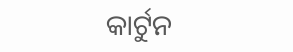କାର୍ଟୁନ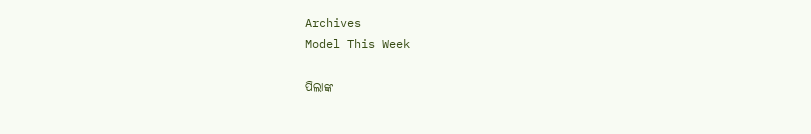Archives
Model This Week

ପିଲାଙ୍କ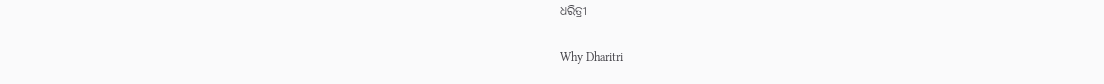ଧରିତ୍ରୀ

Why Dharitri